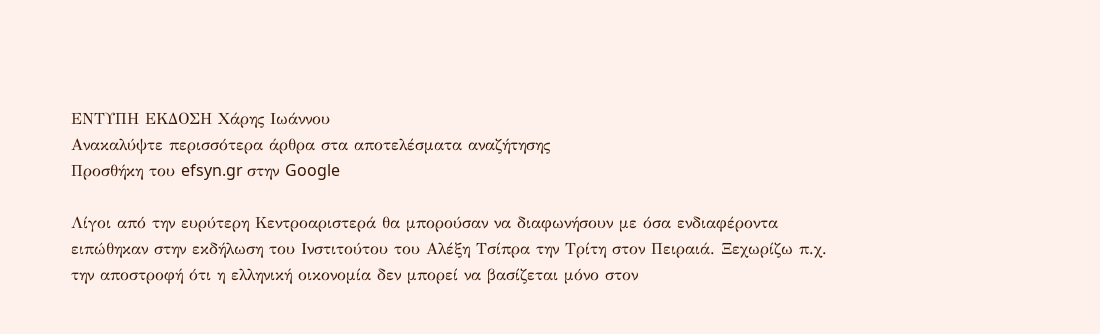ΕΝΤΥΠΗ ΕΚΔΟΣΗ Χάρης Ιωάννου
Ανακαλύψτε περισσότερα άρθρα στα αποτελέσματα αναζήτησης
Προσθήκη του efsyn.gr στην Google

Λίγοι από την ευρύτερη Κεντροαριστερά θα μπορούσαν να διαφωνήσουν με όσα ενδιαφέροντα ειπώθηκαν στην εκδήλωση του Ινστιτούτου του Αλέξη Τσίπρα την Τρίτη στον Πειραιά. Ξεχωρίζω π.χ. την αποστροφή ότι η ελληνική οικονομία δεν μπορεί να βασίζεται μόνο στον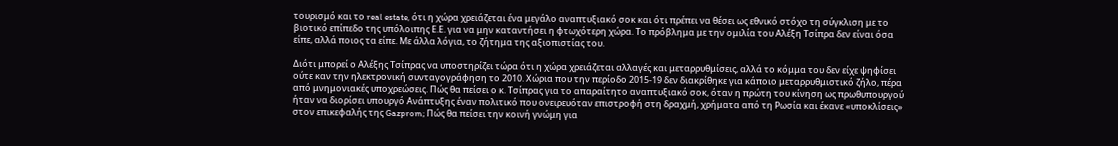τουρισμό και το real estate, ότι η χώρα χρειάζεται ένα μεγάλο αναπτυξιακό σοκ και ότι πρέπει να θέσει ως εθνικό στόχο τη σύγκλιση με το βιοτικό επίπεδο της υπόλοιπης Ε.Ε. για να μην καταντήσει η φτωχότερη χώρα. Το πρόβλημα με την ομιλία του Αλέξη Τσίπρα δεν είναι όσα είπε, αλλά ποιος τα είπε. Με άλλα λόγια, το ζήτημα της αξιοπιστίας του.

Διότι μπορεί ο Αλέξης Τσίπρας να υποστηρίζει τώρα ότι η χώρα χρειάζεται αλλαγές και μεταρρυθμίσεις, αλλά το κόμμα του δεν είχε ψηφίσει ούτε καν την ηλεκτρονική συνταγογράφηση το 2010. Χώρια που την περίοδο 2015-19 δεν διακρίθηκε για κάποιο μεταρρυθμιστικό ζήλο, πέρα από μνημονιακές υποχρεώσεις. Πώς θα πείσει ο κ. Τσίπρας για το απαραίτητο αναπτυξιακό σοκ, όταν η πρώτη του κίνηση ως πρωθυπουργού ήταν να διορίσει υπουργό Ανάπτυξης έναν πολιτικό που ονειρευόταν επιστροφή στη δραχμή, χρήματα από τη Ρωσία και έκανε «υποκλίσεις» στον επικεφαλής της Gazprom; Πώς θα πείσει την κοινή γνώμη για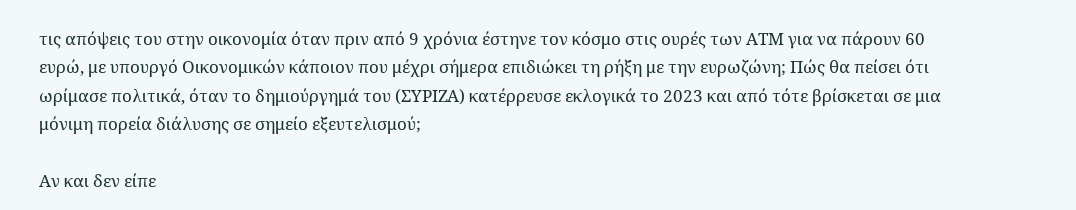τις απόψεις του στην οικονομία όταν πριν από 9 χρόνια έστηνε τον κόσμο στις ουρές των ΑΤΜ για να πάρουν 60 ευρώ, με υπουργό Οικονομικών κάποιον που μέχρι σήμερα επιδιώκει τη ρήξη με την ευρωζώνη; Πώς θα πείσει ότι ωρίμασε πολιτικά, όταν το δημιούργημά του (ΣΥΡΙΖΑ) κατέρρευσε εκλογικά το 2023 και από τότε βρίσκεται σε μια μόνιμη πορεία διάλυσης σε σημείο εξευτελισμού;

Αν και δεν είπε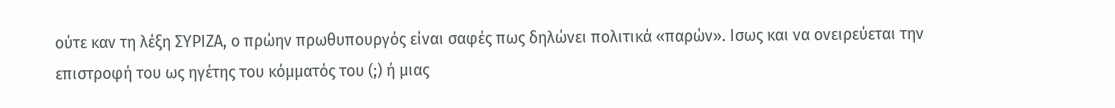ούτε καν τη λέξη ΣΥΡΙΖΑ, ο πρώην πρωθυπουργός είναι σαφές πως δηλώνει πολιτικά «παρών». Ισως και να ονειρεύεται την επιστροφή του ως ηγέτης του κόμματός του (;) ή μιας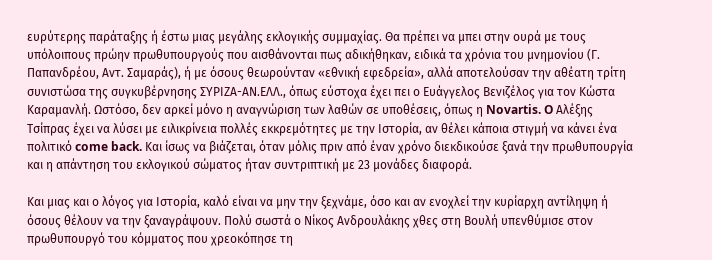ευρύτερης παράταξης ή έστω μιας μεγάλης εκλογικής συμμαχίας. Θα πρέπει να μπει στην ουρά με τους υπόλοιπους πρώην πρωθυπουργούς που αισθάνονται πως αδικήθηκαν, ειδικά τα χρόνια του μνημονίου (Γ. Παπανδρέου, Αντ. Σαμαράς), ή με όσους θεωρούνταν «εθνική εφεδρεία», αλλά αποτελούσαν την αθέατη τρίτη συνιστώσα της συγκυβέρνησης ΣΥΡΙΖΑ-ΑΝ.ΕΛΛ., όπως εύστοχα έχει πει ο Ευάγγελος Βενιζέλος για τον Κώστα Καραμανλή. Ωστόσο, δεν αρκεί μόνο η αναγνώριση των λαθών σε υποθέσεις, όπως η Novartis. O Αλέξης Τσίπρας έχει να λύσει με ειλικρίνεια πολλές εκκρεμότητες με την Ιστορία, αν θέλει κάποια στιγμή να κάνει ένα πολιτικό come back. Και ίσως να βιάζεται, όταν μόλις πριν από έναν χρόνο διεκδικούσε ξανά την πρωθυπουργία και η απάντηση του εκλογικού σώματος ήταν συντριπτική με 23 μονάδες διαφορά.

Και μιας και ο λόγος για Ιστορία, καλό είναι να μην την ξεχνάμε, όσο και αν ενοχλεί την κυρίαρχη αντίληψη ή όσους θέλουν να την ξαναγράψουν. Πολύ σωστά ο Νίκος Ανδρουλάκης χθες στη Βουλή υπενθύμισε στον πρωθυπουργό του κόμματος που χρεοκόπησε τη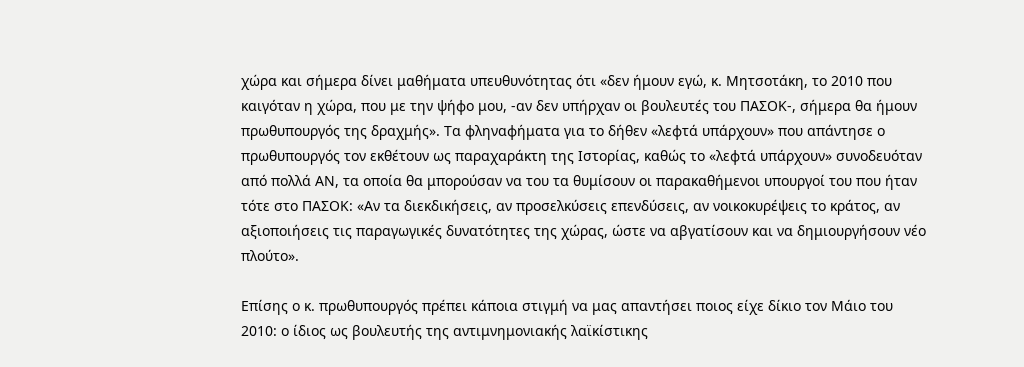χώρα και σήμερα δίνει μαθήματα υπευθυνότητας ότι «δεν ήμουν εγώ, κ. Μητσοτάκη, το 2010 που καιγόταν η χώρα, που με την ψήφο μου, -αν δεν υπήρχαν οι βουλευτές του ΠΑΣΟΚ-, σήμερα θα ήμουν πρωθυπουργός της δραχμής». Τα φληναφήματα για το δήθεν «λεφτά υπάρχουν» που απάντησε ο πρωθυπουργός τον εκθέτουν ως παραχαράκτη της Ιστορίας, καθώς το «λεφτά υπάρχουν» συνοδευόταν από πολλά ΑΝ, τα οποία θα μπορούσαν να του τα θυμίσουν οι παρακαθήμενοι υπουργοί του που ήταν τότε στο ΠΑΣΟΚ: «Αν τα διεκδικήσεις, αν προσελκύσεις επενδύσεις, αν νοικοκυρέψεις το κράτος, αν αξιοποιήσεις τις παραγωγικές δυνατότητες της χώρας, ώστε να αβγατίσουν και να δημιουργήσουν νέο πλούτο».

Επίσης ο κ. πρωθυπουργός πρέπει κάποια στιγμή να μας απαντήσει ποιος είχε δίκιο τον Μάιο του 2010: ο ίδιος ως βουλευτής της αντιμνημονιακής λαϊκίστικης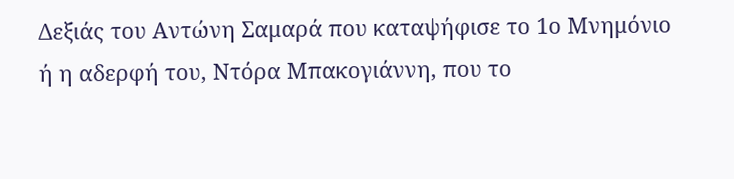Δεξιάς του Αντώνη Σαμαρά που καταψήφισε το 1ο Μνημόνιο ή η αδερφή του, Ντόρα Μπακογιάννη, που το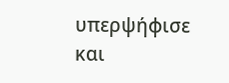υπερψήφισε και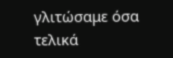γλιτώσαμε όσα τελικά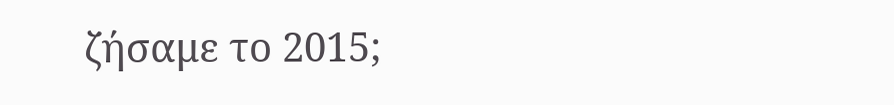ζήσαμε το 2015;